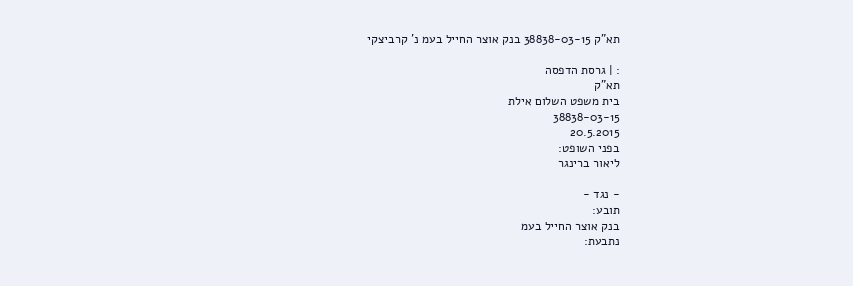תא"ק 38838-03-15 בנק אוצר החייל בעמ נ' קרביצקי

: | גרסת הדפסה
תא"ק
בית משפט השלום אילת
38838-03-15
20.5.2015
בפני השופט:
ליאור ברינגר

- נגד -
תובע:
בנק אוצר החייל בעמ
נתבעת: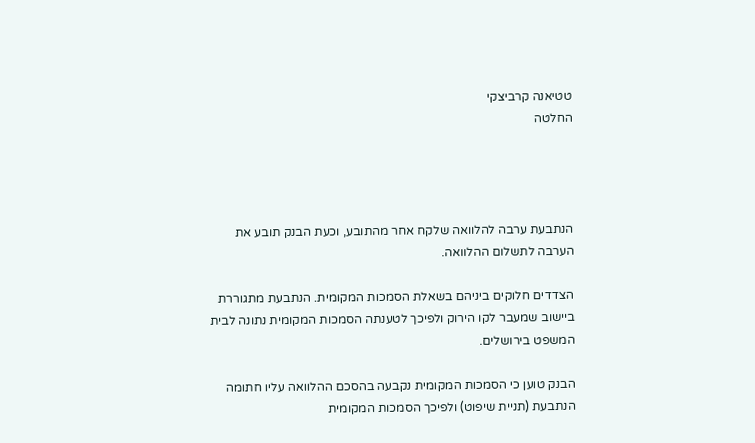טטיאנה קרביצקי
החלטה




הנתבעת ערבה להלוואה שלקח אחר מהתובע, וכעת הבנק תובע את הערבה לתשלום ההלוואה.

הצדדים חלוקים ביניהם בשאלת הסמכות המקומית. הנתבעת מתגוררת ביישוב שמעבר לקו הירוק ולפיכך לטענתה הסמכות המקומית נתונה לבית המשפט בירושלים.

הבנק טוען כי הסמכות המקומית נקבעה בהסכם ההלוואה עליו חתומה הנתבעת (תניית שיפוט) ולפיכך הסמכות המקומית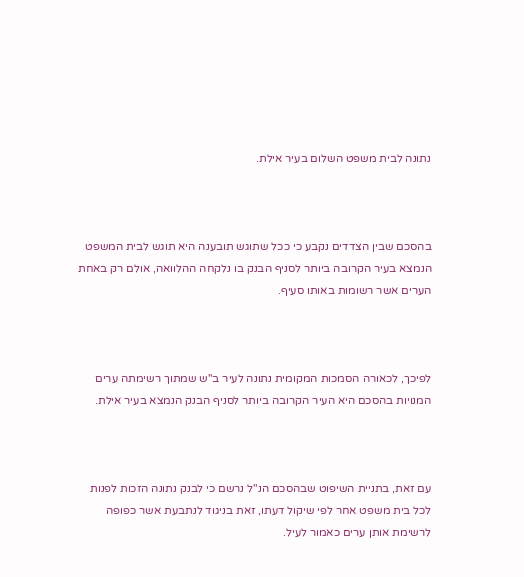נתונה לבית משפט השלום בעיר אילת.



בהסכם שבין הצדדים נקבע כי ככל שתוגש תובענה היא תוגש לבית המשפט הנמצא בעיר הקרובה ביותר לסניף הבנק בו נלקחה ההלוואה, אולם רק באחת הערים אשר רשומות באותו סעיף.



לפיכך, לכאורה הסמכות המקומית נתונה לעיר ב"ש שמתוך רשימתה ערים המנויות בהסכם היא העיר הקרובה ביותר לסניף הבנק הנמצא בעיר אילת.



עם זאת, בתניית השיפוט שבהסכם הנ"ל נרשם כי לבנק נתונה הזכות לפנות לכל בית משפט אחר לפי שיקול דעתו, זאת בניגוד לנתבעת אשר כפופה לרשימת אותן ערים כאמור לעיל.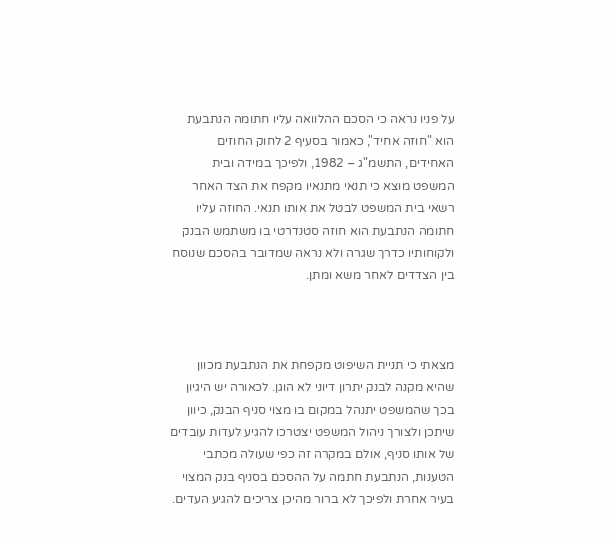על פניו נראה כי הסכם ההלוואה עליו חתומה הנתבעת הוא "חוזה אחיד", כאמור בסעיף 2 לחוק החוזים האחידים, התשמ"ג – 1982, ולפיכך במידה ובית המשפט מוצא כי תנאי מתנאיו מקפח את הצד האחר רשאי בית המשפט לבטל את אותו תנאי. החוזה עליו חתומה הנתבעת הוא חוזה סטנדרטי בו משתמש הבנק ולקוחותיו כדרך שגרה ולא נראה שמדובר בהסכם שנוסח בין הצדדים לאחר משא ומתן.



מצאתי כי תניית השיפוט מקפחת את הנתבעת מכוון שהיא מקנה לבנק יתרון דיוני לא הוגן. לכאורה יש היגיון בכך שהמשפט יתנהל במקום בו מצוי סניף הבנק, כיוון שיתכן ולצורך ניהול המשפט יצטרכו להגיע לעדות עובדים של אותו סניף, אולם במקרה זה כפי שעולה מכתבי הטענות, הנתבעת חתמה על ההסכם בסניף בנק המצוי בעיר אחרת ולפיכך לא ברור מהיכן צריכים להגיע העדים.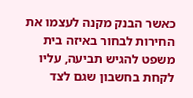כאשר הבנק מקנה לעצמו את החירות לבחור באיזה בית משפט להגיש תביעה, עליו לקחת בחשבון שגם לצד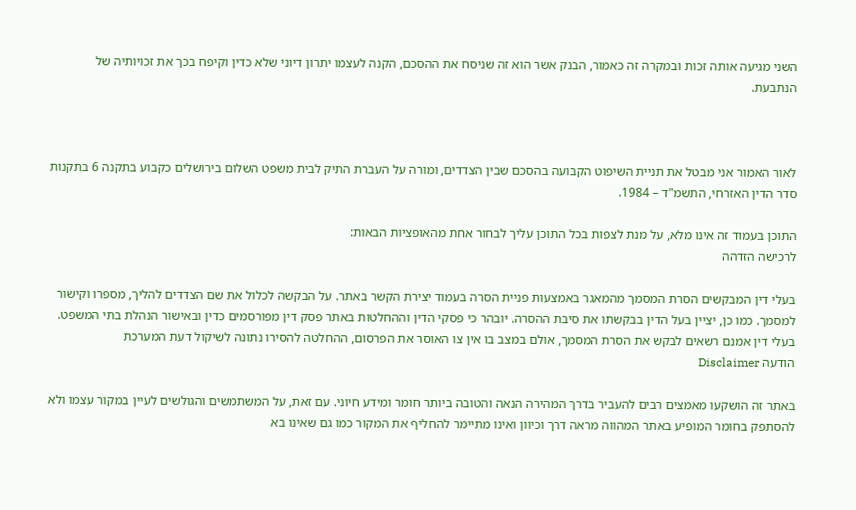השני מגיעה אותה זכות ובמקרה זה כאמור, הבנק אשר הוא זה שניסח את ההסכם, הקנה לעצמו יתרון דיוני שלא כדין וקיפח בכך את זכויותיה של הנתבעת.



לאור האמור אני מבטל את תניית השיפוט הקבועה בהסכם שבין הצדדים, ומורה על העברת התיק לבית משפט השלום בירושלים כקבוע בתקנה 6 בתקנות סדר הדין האזרחי, התשמ"ד – 1984.

התוכן בעמוד זה אינו מלא, על מנת לצפות בכל התוכן עליך לבחור אחת מהאופציות הבאות:
לרכישה הזדהה

בעלי דין המבקשים הסרת המסמך מהמאגר באמצעות פניית הסרה בעמוד יצירת הקשר באתר. על הבקשה לכלול את שם הצדדים להליך, מספרו וקישור למסמך. כמו כן, יציין בעל הדין בבקשתו את סיבת ההסרה. יובהר כי פסקי הדין וההחלטות באתר פסק דין מפורסמים כדין ובאישור הנהלת בתי המשפט. בעלי דין אמנם רשאים לבקש את הסרת המסמך, אולם במצב בו אין צו האוסר את הפרסום, ההחלטה להסירו נתונה לשיקול דעת המערכת
הודעה Disclaimer

באתר זה הושקעו מאמצים רבים להעביר בדרך המהירה הנאה והטובה ביותר חומר ומידע חיוני. עם זאת, על המשתמשים והגולשים לעיין במקור עצמו ולא להסתפק בחומר המופיע באתר המהווה מראה דרך וכיוון ואינו מתיימר להחליף את המקור כמו גם שאינו בא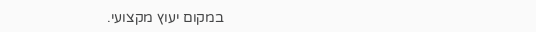במקום יעוץ מקצועי.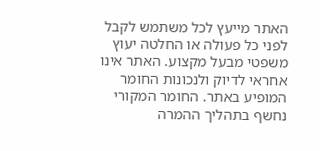האתר מייעץ לכל משתמש לקבל לפני כל פעולה או החלטה יעוץ משפטי מבעל מקצוע. האתר אינו אחראי לדיוק ולנכונות החומר המופיע באתר. החומר המקורי נחשף בתהליך ההמרה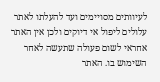לעיוותים מסויימים ועד להעלתו לאתר עלולים ליפול אי דיוקים ולכן אין האתר אחראי לשום פעולה שתעשה לאחר השימוש בו. האתר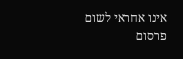אינו אחראי לשום פרסום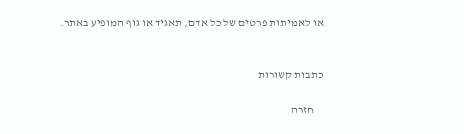או לאמיתות פרטים של כל אדם, תאגיד או גוף המופיע באתר.


כתבות קשורות

    חזרה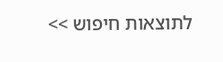לתוצאות חיפוש >>